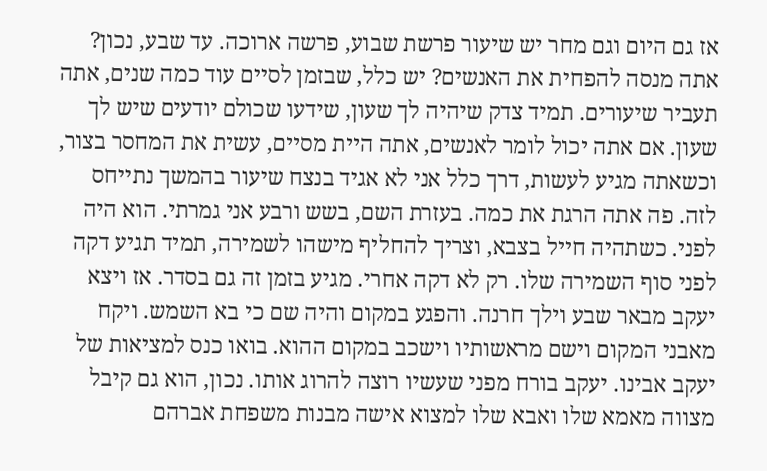אז גם היום וגם מחר יש שיעור פרשת שבוע, פרשה ארוכה. עד שבע, נכון? אתה מנסה להפחית את האנשים? יש כלל, שבזמן לסיים עוד כמה שנים, אתה תעביר שיעורים. תמיד צדק שיהיה לך שעון, שידעו שכולם יודעים שיש לך שעון. אם אתה יכול לומר לאנשים, אתה היית מסיים, עשית את המחסר בצור, וכשאתה מגיע לעשות, דרך כלל אני לא אגיד בנצח שיעור בהמשך נתייחס לזה. פה אתה הרגת את כמה. בעזרת השם, בשש ורבע אני גמרתי. הוא היה לפני. כשתהיה חייל בצבא, וצריך להחליף מישהו לשמירה, תמיד תגיע דקה לפני סוף השמירה שלו. רק לא דקה אחרי. מגיע בזמן זה גם בסדר. אז ויצא יעקב מבאר שבע וילך חרנה. והפגע במקום והיה שם כי בא השמש. ויקח מאבני המקום וישם מראשותיו וישכב במקום ההוא. בואו כנס למציאות של יעקב אבינו. יעקב בורח מפני שעשיו רוצה להרוג אותו. נכון, הוא גם קיבל מצווה מאמא שלו ואבא שלו למצוא אישה מבנות משפחת אברהם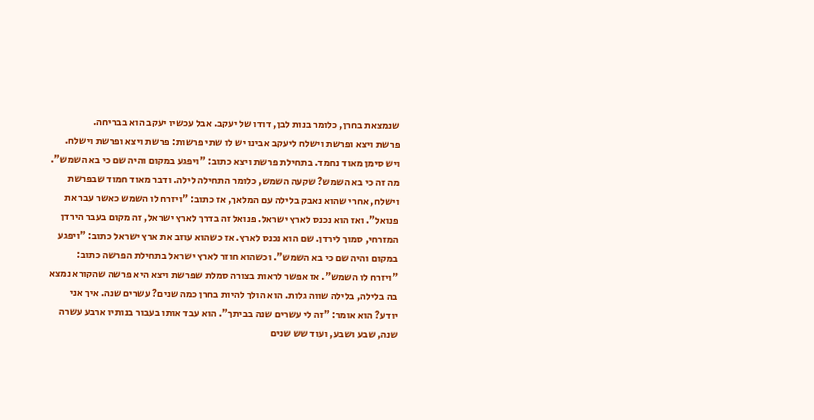שנמצאת בחרן, כלומר בנות לבן, דודו של יעקב. אבל עכשיו יעקב הוא בבריחה.
פרשת ויצא ופרשת וישלח ליעקב אבינו יש לו שתי פרשות: פרשת ויצא ופרשת וישלח. ויש סימן מאוד נחמד. בתחילת פרשת ויצא כתוב: "ויפגע במקום והיה שם כי בא השמש". מה זה כי בא השמש? שקעה השמש, כלומר התחילה לילה. ודבר מאוד חמוד שבפרשת וישלח, אחרי שהוא נאבק בלילה עם המלאך, אז כתוב: "ויזרח לו השמש כאשר עבר את פנואל". ואז הוא נכנס לארץ ישראל. פנואל זה בדרך לארץ ישראל, זה מקום בעבר הירדן המזרחי, סמוך לירדן. שם הוא נכנס לארץ. אז כשהוא עוזב את ארץ ישראל כתוב: "ויפגע במקום והיה שם כי בא השמש". וכשהוא חוזר לארץ ישראל בתחילת הפרשה כתוב: "ויזרח לו השמש". אז אפשר לראות בצורה סמלת שפרשת ויצא היא פרשה שהקורא נמצא בה בלילה, בלילה שווה גלות. הוא הולך להיות בחרן כמה שנים? עשרים שנה. איך אני יודע? הוא אומר: "זה לי עשרים שנה בביתך". הוא עבד אותו בעבור בנותיו ארבע עשרה שנה, שבע ושבע, ועוד שש שנים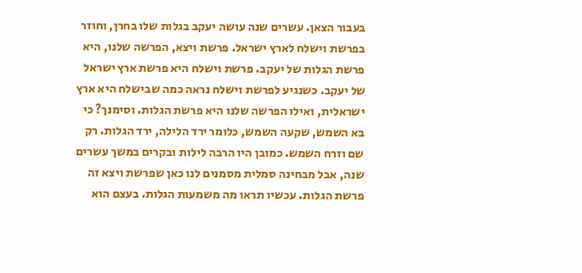בעבור הצאן. עשרים שנה עושה יעקב בגלות שלו בחרן, וחוזר בפרשת וישלח לארץ ישראל. פרשת ויצא, הפרשה שלנו, היא פרשת הגלות של יעקב. פרשת וישלח היא פרשת ארץ ישראל של יעקב. כשנגיע לפרשת וישלח נראה כמה שבישלח היא ארץ ישראלית, ואילו הפרשה שלנו היא פרשת הגלות. וסימנך? כי בא השמש, שקעה השמש, כלומר ירד הלילה, ירד הגלות. רק שם וזרח השמש. כמובן היו הרבה לילות ובקרים במשך עשרים שנה, אבל מבחינה סמלית מסמנים לנו כאן שפרשת ויצא זה פרשת הגלות. עכשיו תראו מה משמעות הגלות. בעצם הוא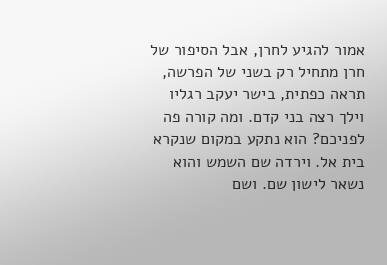אמור להגיע לחרן, אבל הסיפור של חרן מתחיל רק בשני של הפרשה, תראה כפתית, בישר יעקב רגליו וילך רצה בני קדם. ומה קורה פה לפניכם? הוא נתקע במקום שנקרא בית אל. וירדה שם השמש והוא נשאר לישון שם. ושם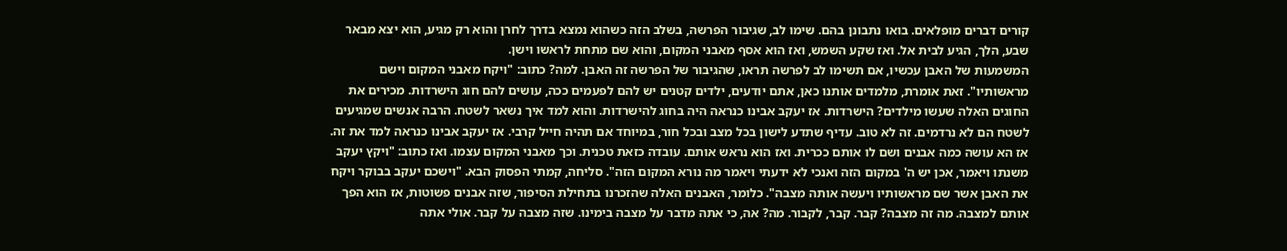קורים דברים מופלאים. בואו נתבונן בהם. שימו לב, שגיבור הפרשה, בשלב הזה כשהוא נמצא בדרך לחרן והוא רק מגיע, הוא יצא מבאר שבע, הלך, הגיע לבית אל. ואז שקע השמש, ואז הוא אסף מאבני המקום, והוא שם מתחת לראשו וישן.
המשמעות של האבן עכשיו, אם תשימו לב לפרשה תראו, שהגיבור של הפרשה זה האבן. למה? כתוב: "ויקח מאבני המקום וישם מראשותיו". זאת אומרת, מלמדים אותנו כאן, אתם יודעים, ילדים קטנים יש להם לפעמים ככה, עושים להם חוג הישרדות. מכירים את החוגים האלה שעשו מילדים? הישרדות. אז יעקב אבינו כנראה היה בחוג להישרדות. והוא למד איך נשאר לשטח. הרבה אנשים שמגיעים לשטח הם לא נרדמים. זה לא טוב. עדיף שתדע לישון בכל מצב ובכל חור, במיוחד אם תהיה חייל קרבי. אז יעקב אבינו כנראה למד את זה. אז הא עושה כמה אבנים ושם לו אותם ככרית. ואז הוא נראש אותם. עובדה כזאת טכנית. וכך מאבני המקום עצמו. ואז כתוב: "ויקץ יעקב משנתו ויאמר, אכן יש ה' במקום הזה ואנכי לא ידעתי ויאמר מה נורא המקום הזה". סליחה, קמתי הפסוק הבא. "וישכם יעקב בבוקר ויקח את האבן אשר שם מראשותיו ויעשה אותה מצבה". כלומר, האבנים האלה שהזכרנו בתחילת הסיפור, שזה אבנים פשוטות, אז הוא הפך אותם למצבה. מה זה מצבה? קבר. קבר, לקבור. מה? אה, כי אתה מדבר על מצבה בימינו. שזה מצבה על קבר. אולי אתה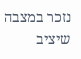נזכר במצבה שיציב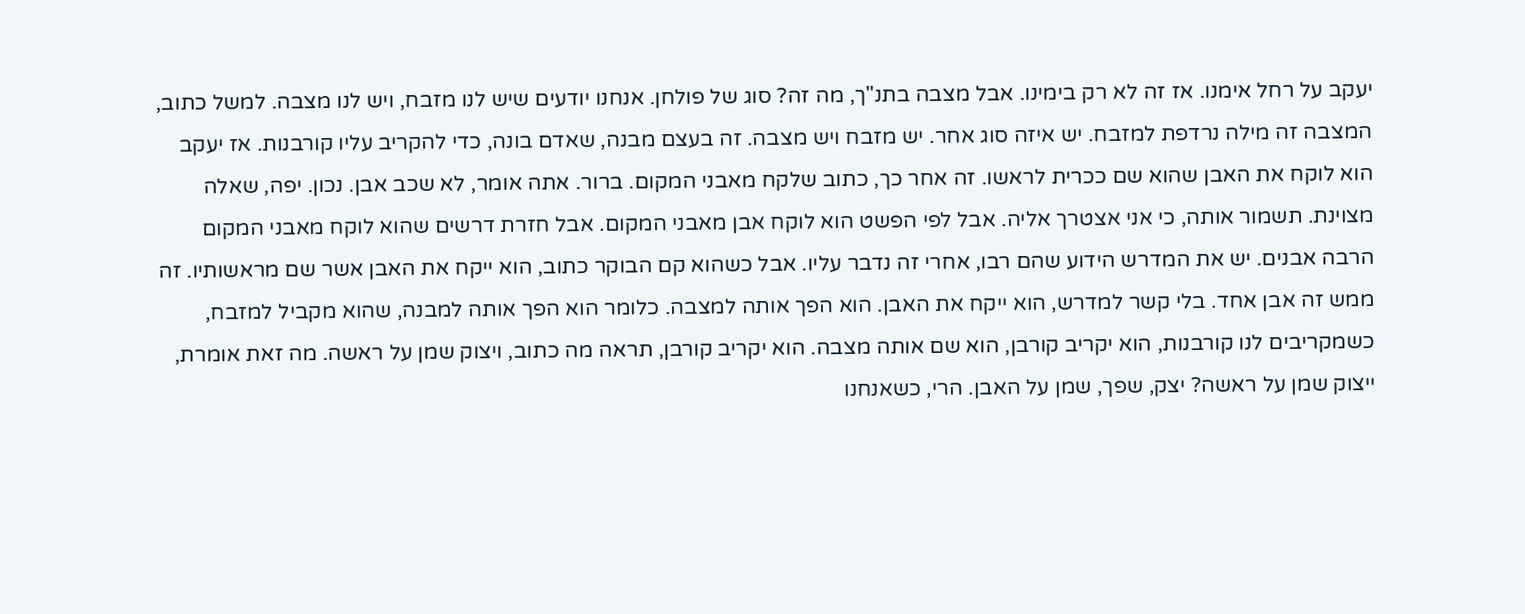יעקב על רחל אימנו. אז זה לא רק בימינו. אבל מצבה בתנ"ך, מה זה? סוג של פולחן. אנחנו יודעים שיש לנו מזבח, ויש לנו מצבה. למשל כתוב, המצבה זה מילה נרדפת למזבח. יש איזה סוג אחר. יש מזבח ויש מצבה. זה בעצם מבנה, שאדם בונה, כדי להקריב עליו קורבנות. אז יעקב הוא לוקח את האבן שהוא שם ככרית לראשו. זה אחר כך, כתוב שלקח מאבני המקום. ברור. אתה אומר, לא שכב אבן. נכון. יפה, שאלה מצוינת. תשמור אותה, כי אני אצטרך אליה. אבל לפי הפשט הוא לוקח אבן מאבני המקום. אבל חזרת דרשים שהוא לוקח מאבני המקום הרבה אבנים. יש את המדרש הידוע שהם רבו, אחרי זה נדבר עליו. אבל כשהוא קם הבוקר כתוב, הוא ייקח את האבן אשר שם מראשותיו. זה ממש זה אבן אחד. בלי קשר למדרש, הוא ייקח את האבן. הוא הפך אותה למצבה. כלומר הוא הפך אותה למבנה, שהוא מקביל למזבח, כשמקריבים לנו קורבנות, הוא יקריב קורבן, הוא שם אותה מצבה. הוא יקריב קורבן, תראה מה כתוב, ויצוק שמן על ראשה. מה זאת אומרת, ייצוק שמן על ראשה? יצק, שפך, שמן על האבן. הרי, כשאנחנו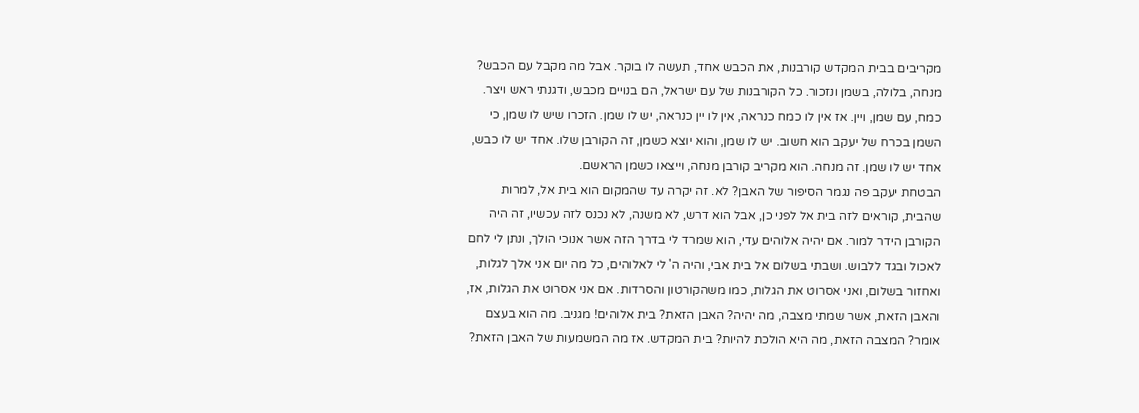מקריבים בבית המקדש קורבנות, את הכבש אחד, תעשה לו בוקר. אבל מה מקבל עם הכבש? מנחה, בלולה, בשמן ונזכור. כל הקורבנות של עם ישראל, הם בנויים מכבש, ודגנתי ראש ויצר. כמח, עם שמן, ויין. אז אין לו כמח כנראה, אין לו יין כנראה, יש לו שמן. הזכרו שיש לו שמן, כי השמן בכרח של יעקב הוא חשוב. יש לו שמן, והוא יוצא כשמן, זה הקורבן שלו. אחד יש לו כבש, אחד יש לו שמן. זה מנחה. הוא מקריב קורבן מנחה, וייצאו כשמן הראשם.
הבטחת יעקב פה נגמר הסיפור של האבן? לא. זה יקרה עד שהמקום הוא בית אל, למרות שהבית, קוראים לזה בית אל לפני כן, אבל הוא דרש, לא משנה, לא נכנס לזה עכשיו, זה היה הקורבן הידר למור. אם יהיה אלוהים עדי, הוא שמרד לי בדרך הזה אשר אנוכי הולך, ונתן לי לחם לאכול ובגד ללבוש. ושבתי בשלום אל בית אבי, והיה ה' לי לאלוהים, כל מה יום אני אלך לגלות, ואחזור בשלום, ואני אסרוט את הגלות, כמו משהקורטון והסרדות. אם אני אסרוט את הגלות, אז, והאבן הזאת, אשר שמתי מצבה, מה יהיה? האבן הזאת? בית אלוהים! מגניב. מה הוא בעצם אומר? המצבה הזאת, מה היא הולכת להיות? בית המקדש. אז מה המשמעות של האבן הזאת?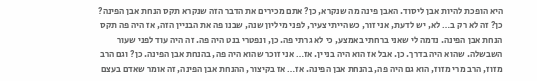היא הופכת להיות אבן ליסוד. האבן פינה מה שנקרא, כן? אתם מכירים את הדבר הזה שנקרא תקס הנחת אבן הפינה? כן? זה לא רק ב… לא, יש לדעת, אני זור, כשהייתי צעיר, לפני מיליון שנה, שבנו פה את הבניין הזה, אז היה פה תקס הנחת אבן הפינה. נדמה לי שאני ברחתי באמצע, כי לא גרתי פה. כן, ונפטרי בנט היה פה. זה היה עוד לפני שעור השבשלה. שהוא היה בדרך. כן. אבל אז הוא היה בניין. אז… אני זוכר שהוא היה פה, בהנחת אבן הפינה. כן? וגם הרב מזוז, הרב מרי מזוז, הוא גם היה פה, בהנחת אבן הפינה. אז… אז בקיצור, ההנחת אבן הפינה, זה אומר שאדם בעצם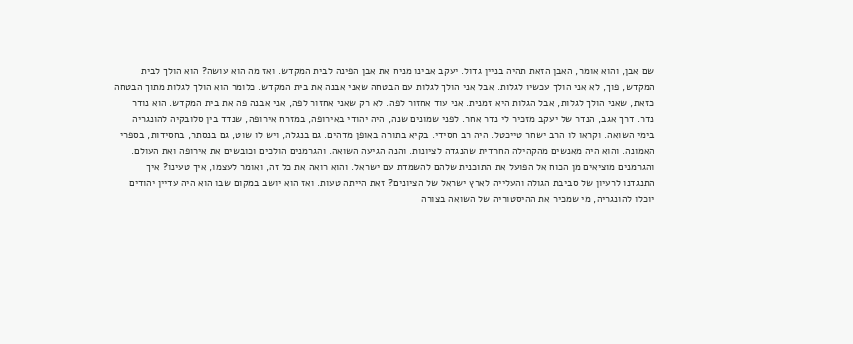שם אבן, והוא אומר, האבן הזאת תהיה בניין גדול. יעקב אבינו מניח את אבן הפינה לבית המקדש. ואז מה הוא עושה? הוא הולך לבית המקדש, פוך, לא אני הולך עכשיו לגלות. אבל אני הולך לגלות עם הבטחה שאני אבנה את בית המקדש. כלומר הוא הולך לגלות מתוך הבטחה כזאת, שאני הולך לגלות, אבל הגלות היא זמנית. אני עוד אחזור לפה. לא רק שאני אחזור לפה, אני אבנה פה את בית המקדש. הוא נודר נדר. דרך אגב, הנדר של יעקב מזכיר לי נדר אחר. לפני שמונים שנה, היה יהודי באירופה, במזרח אירופה, שנדד בין סלובקיה להונגריה בימי השואה. וקראו לו הרב ישחר טייכטל. היה רב חסידי. בקיא בתורה באופן מדהים. גם בנגלה, ויש לו שוט, גם בנסתר, בחסידות, בספרי האמונה. והוא היה מאנשים מהקהילה החרדית שהנגדה לציונות. והנה הגיעה השואה. והגרמנים הולכים וכובשים את אירופה ואת העולם. והגרמנים מוציאים מן הכוח אל הפועל את התוכנית שלהם להשמדת עם ישראל. והוא רואה את כל זה, ואומר לעצמו, איך טעינו? איך התנגדנו לרעיון של סביבת הגולה והעלייה לארץ ישראל של הציונים? זאת הייתה טעות. ואז הוא יושב במקום שבו הוא היה עדיין יהודים יוכלו להונגריה, מי שמכיר את ההיסטוריה של השואה בצורה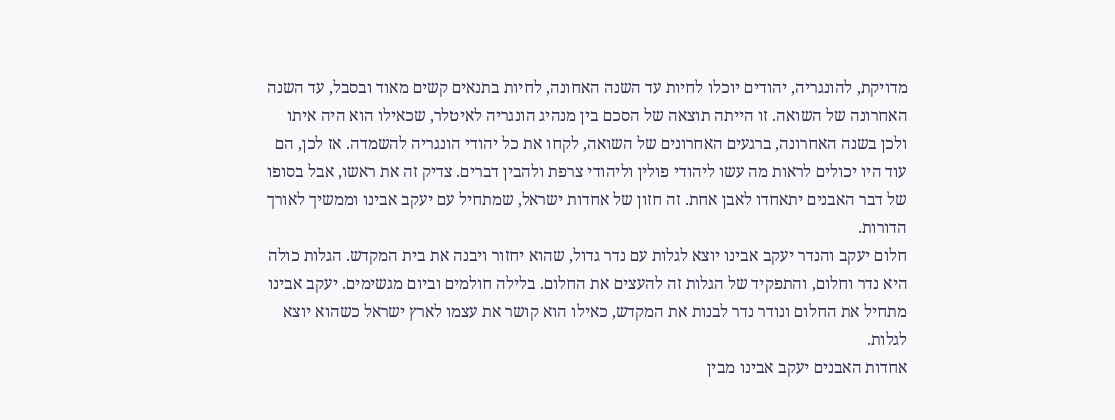מדויקת, להונגריה, יהודים יוכלו לחיות עד השנה האחונה, לחיות בתנאים קשים מאוד ובסבל, עד השנה האחרונה של השואה. זו הייתה תוצאה של הסכם בין מנהיג הונגריה לאיטלר, שכאילו הוא היה איתו ולכן בשנה האחרונה, ברגעים האחרונים של השואה, לקחו את כל יהודי הונגריה להשמדה. אז לכן, הם עוד היו יכולים לראות מה עשו ליהודי פולין וליהודי צרפת ולהבין דברים. צדיק זה את ראשו, אבל בסופו של דבר האבנים יתאחדו לאבן אחת. זה חזון של אחדות ישראל, שמתחיל עם יעקב אבינו וממשיך לאורך הדורות.
חלום יעקב והנדר יעקב אבינו יוצא לגלות עם נדר גדול, שהוא יחזור ויבנה את בית המקדש. הגלות כולה היא נדר וחלום, והתפקיד של הגלות זה להעצים את החלום. בלילה חולמים וביום מגשימים. יעקב אבינו מתחיל את החלום ונודר נדר לבנות את המקדש, כאילו הוא קושר את עצמו לארץ ישראל כשהוא יוצא לגלות.
אחדות האבנים יעקב אבינו מבין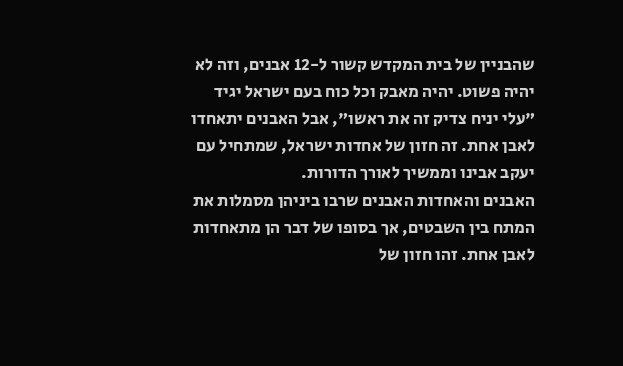שהבניין של בית המקדש קשור ל-12 אבנים, וזה לא יהיה פשוט. יהיה מאבק וכל כוח בעם ישראל יגיד "עלי יניח צדיק זה את ראשו", אבל האבנים יתאחדו לאבן אחת. זה חזון של אחדות ישראל, שמתחיל עם יעקב אבינו וממשיך לאורך הדורות.
האבנים והאחדות האבנים שרבו ביניהן מסמלות את המתח בין השבטים, אך בסופו של דבר הן מתאחדות לאבן אחת. זהו חזון של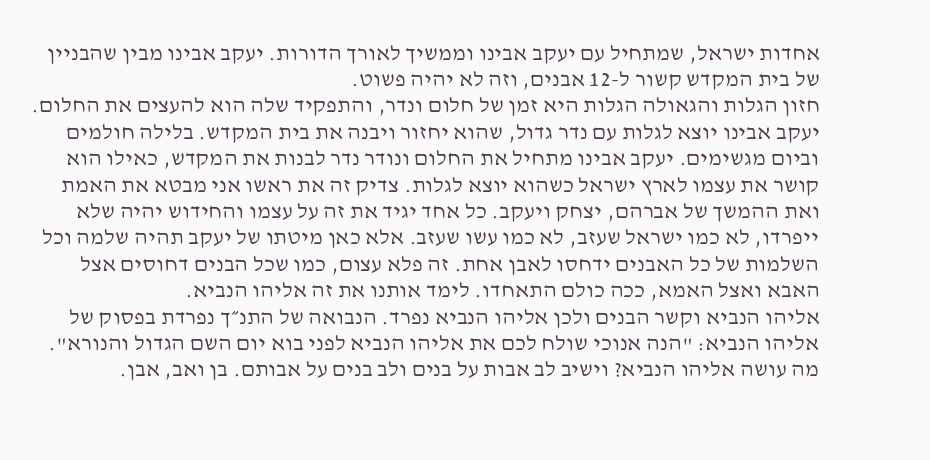אחדות ישראל, שמתחיל עם יעקב אבינו וממשיך לאורך הדורות. יעקב אבינו מבין שהבניין של בית המקדש קשור ל-12 אבנים, וזה לא יהיה פשוט.
חזון הגלות והגאולה הגלות היא זמן של חלום ונדר, והתפקיד שלה הוא להעצים את החלום. יעקב אבינו יוצא לגלות עם נדר גדול, שהוא יחזור ויבנה את בית המקדש. בלילה חולמים וביום מגשימים. יעקב אבינו מתחיל את החלום ונודר נדר לבנות את המקדש, כאילו הוא קושר את עצמו לארץ ישראל כשהוא יוצא לגלות. צדיק זה את ראשו אני מבטא את האמת ואת ההמשך של אברהם, יצחק ויעקב. כל אחד יגיד את זה על עצמו והחידוש יהיה שלא ייפרדו, לא כמו ישראל שעזב, לא כמו עשו שעזב. אלא כאן מיטתו של יעקב תהיה שלמה וכל השלמות של כל האבנים ידחסו לאבן אחת. זה פלא עצום, כמו שכל הבנים דחוסים אצל האבא ואצל האמא, ככה כולם התאחדו. לימד אותנו את זה אליהו הנביא.
אליהו הנביא וקשר הבנים ולכן אליהו הנביא נפרד. הנבואה של התנ״ך נפרדת בפסוק של אליהו הנביא: "הנה אנוכי שולח לכם את אליהו הנביא לפני בוא יום השם הגדול והנורא". מה עושה אליהו הנביא? וישיב לב אבות על בנים ולב בנים על אבותם. בן ואב, אבן.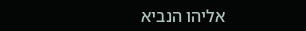אליהו הנביא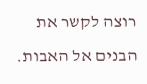רוצה לקשר את הבנים אל האבות.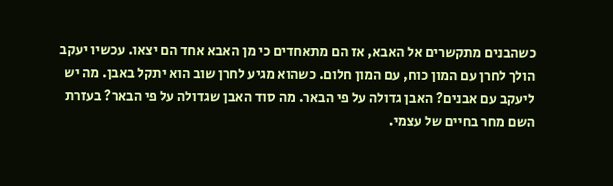כשהבנים מתקשרים אל האבא, אז הם מתאחדים כי מן האבא אחד הם יצאו. עכשיו יעקב הולך לחרן עם המון כוח, עם המון חלום. כשהוא מגיע לחרן שוב הוא יתקל באבן. מה יש ליעקב עם אבנים? האבן גדולה על פי הבאר. מה סוד האבן שגדולה על פי הבאר? בעזרת השם מחר בחיים של עצמי.